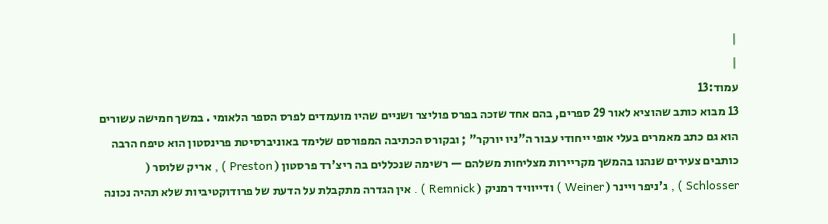|
|
עמוד:13
13 מבוא כותב שהוציא לאור 29 ספרים, בהם אחד שזכה בפרס פוליצר ושניים שהיו מועמדים לפרס הספר הלאומי . במשך חמישה עשורים הוא גם כתב מאמרים בעלי אופי ייחודי עבור ה"ניו יורקר" ; ובקורס הכתיבה המפורסם שלימד באוניברסיטת פרינסטון הוא טיפח הרבה כותבים צעירים שנהנו בהמשך מקריירות מצליחות משלהם — רשימה שנכללים בה ריצ'רד פרסטון ( Preston ) , אריק שלוסר ( Schlosser ) , ג'ניפר ויינר ( Weiner ) ודייוויד רמניק ( Remnick ) . אין הגדרה מתקבלת על הדעת של פרודוקטיביות שלא תהיה נכונה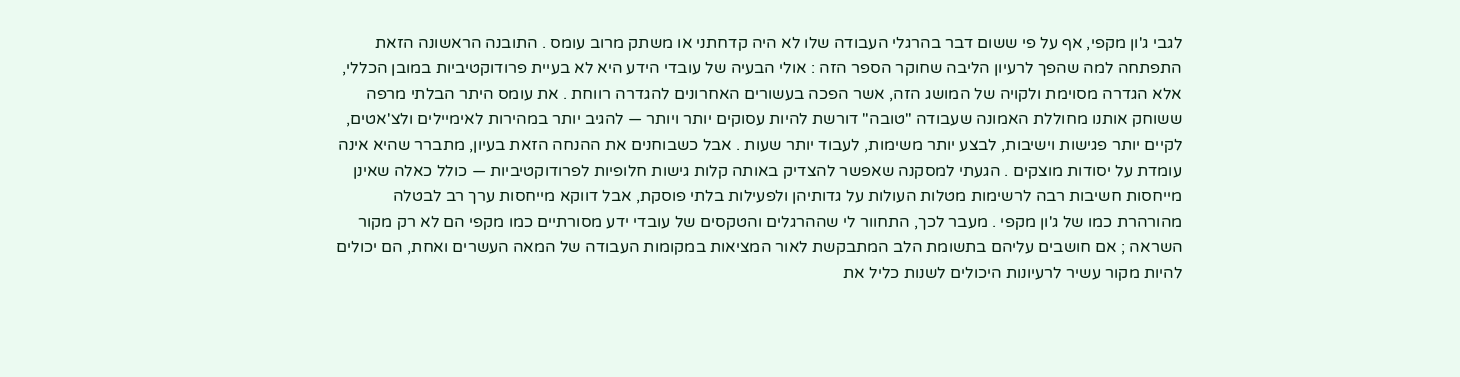לגבי ג'ון מקפי, אף על פי ששום דבר בהרגלי העבודה שלו לא היה קדחתני או משתק מרוב עומס . התובנה הראשונה הזאת התפתחה למה שהפך לרעיון הליבה שחוקר הספר הזה : אולי הבעיה של עובדי הידע היא לא בעיית פרודוקטיביות במובן הכללי, אלא הגדרה מסוימת ולקויה של המושג הזה, אשר הפכה בעשורים האחרונים להגדרה רווחת . את עומס היתר הבלתי מרפה ששוחק אותנו מחוללת האמונה שעבודה "טובה" דורשת להיות עסוקים יותר ויותר — להגיב יותר במהירות לאימיילים ולצ'אטים, לקיים יותר פגישות וישיבות, לבצע יותר משימות, לעבוד יותר שעות . אבל כשבוחנים את ההנחה הזאת בעיון, מתברר שהיא אינה עומדת על יסודות מוצקים . הגעתי למסקנה שאפשר להצדיק באותה קלות גישות חלופיות לפרודוקטיביות — כולל כאלה שאינן מייחסות חשיבות רבה לרשימות מטלות העולות על גדותיהן ולפעילות בלתי פוסקת, אבל דווקא מייחסות ערך רב לבטלה מהורהרת כמו של ג'ון מקפי . מעבר לכך, התחוור לי שההרגלים והטקסים של עובדי ידע מסורתיים כמו מקפי הם לא רק מקור השראה ; אם חושבים עליהם בתשומת הלב המתבקשת לאור המציאות במקומות העבודה של המאה העשרים ואחת, הם יכולים להיות מקור עשיר לרעיונות היכולים לשנות כליל את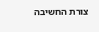צורת החשיבה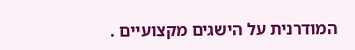המודרנית על הישגים מקצועיים .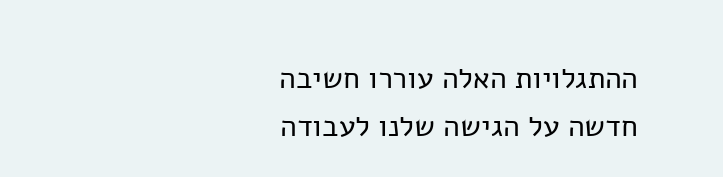ההתגלויות האלה עוררו חשיבה חדשה על הגישה שלנו לעבודה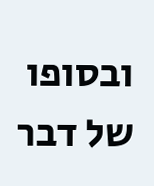ובסופו של דבר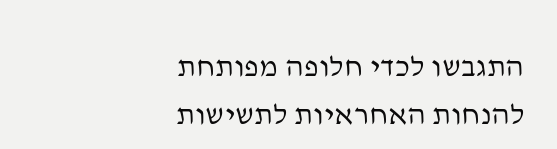התגבשו לכדי חלופה מפותחת להנחות האחראיות לתשישות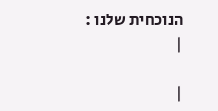הנוכחית שלנו :
|

|